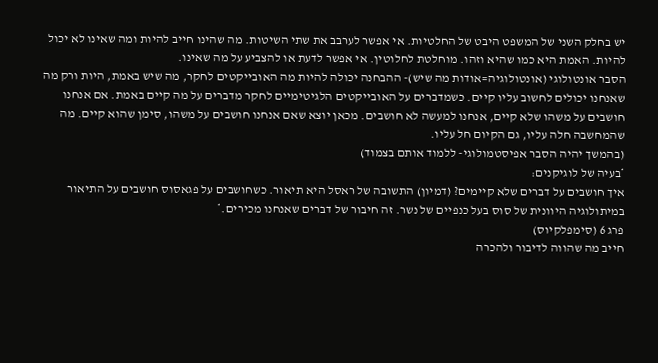יש בחלק השני של המשפט היבט של החלטיות. אי אפשר לערבב את שתי השיטות. מה שהינו חייב להיות ומה שאינו לא יכול להיות. האמת היא כמו שהיא וזהו. מוחלטת לחלוטין. אי אפשר לדעת או להצביע על מה שאינו.
הסבר אונטולוגי (אונטולוגיה=אודות מה שיש)- ההבחנה יכולה להיות מה האובייקטים לחקר, מה שיש באמת, היות ורק מה שאנחנו יכולים לחשוב עליו קיים. כשמדברים על האובייקטים הלגיטימיים לחקר מדברים על מה קיים באמת. אם אנחנו חושבים על משהו שלא קיים, אנחנו למעשה לא חושבים. מכאן יוצא שאם אנחנו חושבים על משהו, סימן שהוא קיים. מה שהמחשבה חלה עליו, גם הקיום חל עליו.
(בהמשך יהיה הסבר אפיסטמולוגי- ללמוד אותם בצמוד)
*בעיה של לוגיקנים:
איך חושבים על דברים שלא קיימים? (דמיון) התשובה של ראסל היא תיאור. כשחושבים על פגאסוס חושבים על התיאור במיתולוגיה היוונית של סוס בעל כנפיים של נשר. זה חיבור של דברים שאנחנו מכירים.*
פרג 6 (סימפלקיוס)
חייב מה שהווה לדיבור ולהכרה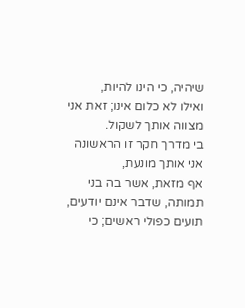שיהיה, כי הינו להיות,
ואילו לא כלום אינו; זאת אני מצווה אותך לשקול.
בי מדרך חקר זו הראשונה אני אותך מונעת,
אף מזאת, אשר בה בני תמותה, שדבר אינם יודעים,
תועים כפולי ראשים; כי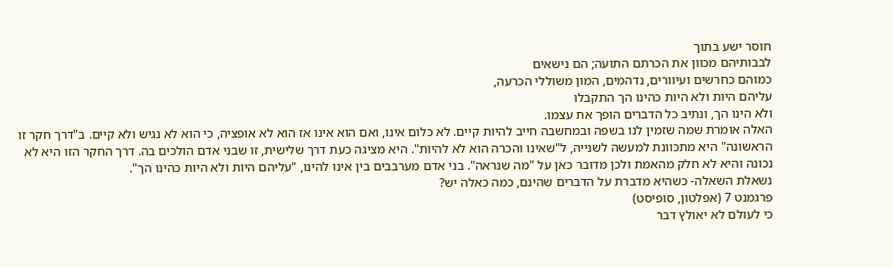חוסר ישע בתוך
לבבותיהם מכוון את הכרתם התועה; הם נישאים
כמוהם כחרשים ועיוורים, נדהמים, המון משוללי הכרעה,
עליהם היות ולא היות כהינו הך התקבלו
ולא הינו הך, ונתיב כל הדברים הופך את עצמו.
האלה אומרת שמה שזמין לנו בשפה ובמחשבה חייב להיות קיים. לא כלום אינו, ואם הוא אינו אז הוא לא אופציה, כי הוא לא נגיש ולא קיים. ב"דרך חקר זו הראשונה" היא מתכוונת למעשה לשנייה, ל"שאינו והכרה הוא לא להיות". היא מציגה כעת דרך שלישית, זו שבני אדם הולכים בה. דרך החקר הזו היא לא נכונה והיא לא חלק מהאמת ולכן מדובר כאן על "מה שנראה". בני אדם מערבבים בין אינו להינו, "עליהם היות ולא היות כהינו הך".
נשאלת השאלה- כשהיא מדברת על הדברים שהינם, כמה כאלה יש?
פרגמנט 7 (אפלטון, סופיסט)
כי לעולם לא יאולץ דבר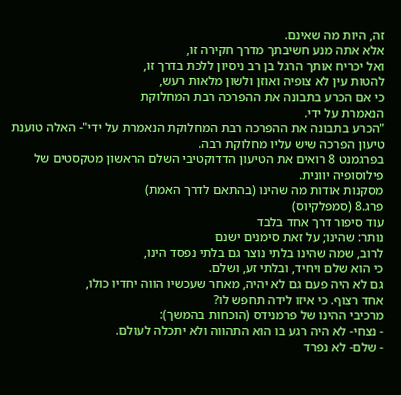זה, היות מה שאינם.
אלא אתה מנע חשיבתך מדרך חקירה זו,
ואל יכריח אותך הרגל בן רב ניסיון ללכת בדרך זו,
להטות עין לא צופיה ואוזן ולשון מלאות רעש,
כי אם הכרע בתבונה את ההפרכה רבת המחלוקת
הנאמרת על ידי.
"הכרע בתבונה את ההפרכה רבת המחלוקת הנאמרת על ידי"- האלה טוענת טיעון הפרכה שיש עליו מחלוקת רבה.
בפרגמנט 8 רואים את הטיעון הדדוקטיבי השלם הראשון מטקסטים של פילוסופיה יוונית.
מסקנות אודות מה שהינו (בהתאם לדרך האמת)
פרג.8 (סמפלקיוס)
עוד סיפור דרך אחד בלבד
נותר: שהינו; על זאת סימנים ישנם
לרוב, שמה שהינו בלתי נוצר גם בלתי נפסד הינו,
כי הוא שלם ויחיד, ובלתי זע, ושלם.
גם לא היה פעם גם לא יהיה, מאחר שעכשיו הווה יחדיו כולו,
אחד רצוף. כי איזו לידה תחפש לו?
מרכיבי ההינו של פרמנידס (הוכחות בהמשך):
- נצחי- לא היה רגע בו הוא התהווה ולא יתכלה לעולם.
- שלם- לא נפרד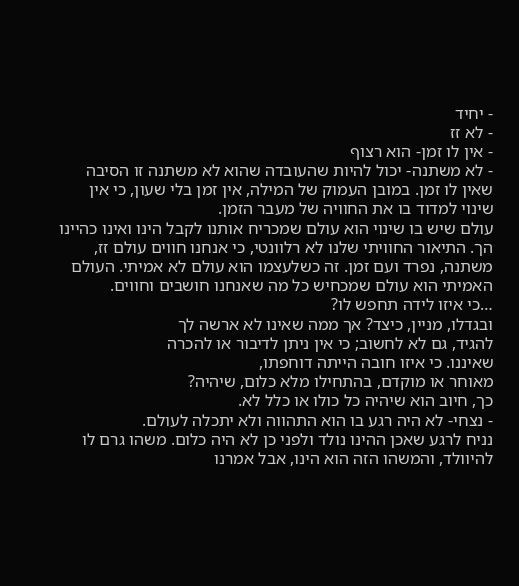- יחיד
- לא זז
- אין לו זמן- הוא רצוף
- לא משתנה- יכול להיות שהעובדה שהוא לא משתנה זו הסיבה שאין לו זמן. במובן העמוק של המילה, אין זמן בלי שעון, כי אין שינוי למדוד בו את החוויה של מעבר הזמן.
עולם שיש בו שינוי הוא עולם שמכריח אותנו לקבל הינו ואינו כהיינו הך. התיאור החוויתי שלנו לא רלוונטי, כי אנחנו חווים עולם זז, משתנה, נפרד ועם זמן. זה כשלעצמו הוא עולם לא אמיתי. העולם האמיתי הוא עולם שמכחיש כל מה שאנחנו חושבים וחווים.
…כי איזו לידה תחפש לו?
ובגדלו, מניין, כיצד? אך ממה שאינו לא ארשה לך
להגיד, גם לא לחשוב; כי אין ניתן לדיבור או להכרה
שאיננו. כי איזו חובה הייתה דוחפתו,
מאוחר או מוקדם, בהתחילו מלא כלום, שיהיה?
כך, חיוב הוא שיהיה כל כולו או כלל לא.
- נצחי- לא היה רגע בו הוא התהווה ולא יתכלה לעולם.
נניח לרגע שאכן ההינו נולד ולפני כן לא היה כלום. משהו גרם לו להיוולד, והמשהו הזה הוא הינו, אבל אמרנו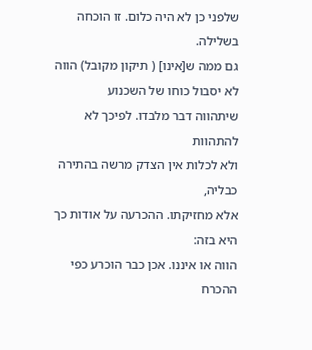שלפני כן לא היה כלום. זו הוכחה בשלילה.
גם ממה ש[אינו] ( תיקון מקובל) הווה לא יסבול כוחו של השכנוע
שיתהווה דבר מלבדו. לפיכך לא להתהוות
ולא לכלות אין הצדק מרשה בהתירה כבליה,
אלא מחזיקתו. ההכרעה על אודות כך היא בזה:
הווה או איננו. אכן כבר הוכרע כפי ההכרח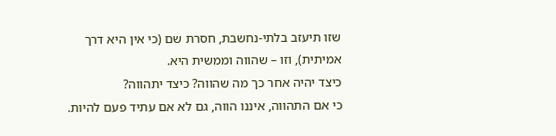שזו תיעזב בלתי-נחשבת, חסרת שם (כי אין היא דרך
אמיתית), וזו – שהווה וממשית היא.
כיצד יהיה אחר כך מה שהווה? כיצד יתהווה?
כי אם התהווה, איננו הווה, גם לא אם עתיד פעם להיות.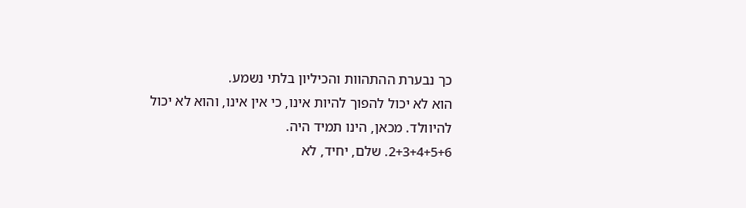כך נבערת ההתהוות והכיליון בלתי נשמע.
הוא לא יכול להפוך להיות אינו, כי אין אינו, והוא לא יכול להיוולד. מכאן, הינו תמיד היה.
2+3+4+5+6. שלם, יחיד, לא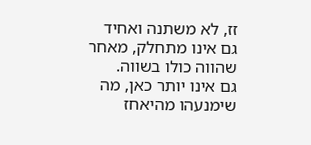זז, לא משתנה ואחיד
גם אינו מתחלק, מאחר שהווה כולו בשווה.
גם אינו יותר כאן, מה שימנעהו מהיאחז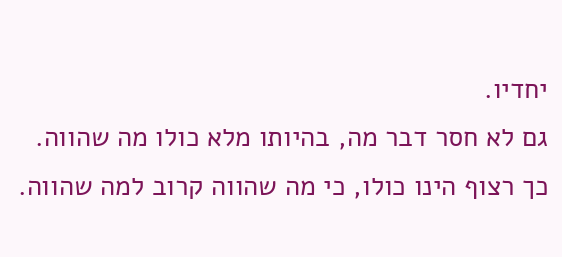יחדיו.
גם לא חסר דבר מה, בהיותו מלא כולו מה שהווה.
כך רצוף הינו כולו, כי מה שהווה קרוב למה שהווה.